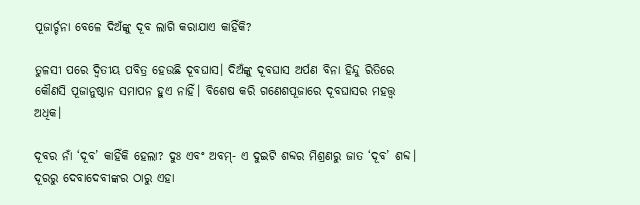ପୂଜାର୍ଚ୍ଚନା ବେଳେ ଦିଅଁଙ୍କୁ ଦୂବ ଲାଗି କରାଯାଏ କାହିଁକି?

ତୁଳସୀ ପରେ ଦ୍ୱିତୀୟ ପବିତ୍ର ହେଉଛି ଦୂବଘାସ। ଦିଅଁଙ୍କୁ ଦୂବଘାସ ଅର୍ପଣ ବିନା ହିନ୍ଦୁ ରିତିରେ କୌଣସି ପୂଜାନୁଷ୍ଠାନ ସମାପନ ହୁଏ ନାହିଁ। ବିଶେଷ କରି ଗଣେଶପୂଜାରେ ଦୂବଘାସର ମହତ୍ତ୍ୱ ଅଧିକ।

ଦୂବର ନାଁ ‘ଦୂବ’ କାହିଁକି ହେଲା? ଦୁଃ ଏବଂ ଅବମ୍‌- ଏ ଦୁଇଟି ଶବ୍ଦର ମିଶ୍ରଣରୁ ଜାତ ‘ଦୂବ’ ଶବ୍ଦ। ଦୂରରୁ ଦେବାଦେବୀଙ୍କର ଠାରୁ ଏହା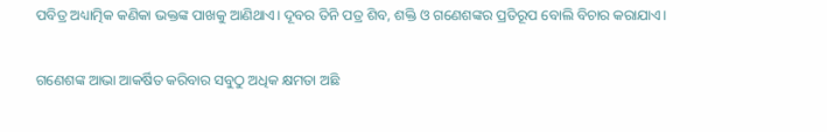ପବିତ୍ର ଅଧ୍ୟାତ୍ମିକ କଣିକା ଭକ୍ତଙ୍କ ପାଖକୁ ଆଣିଥାଏ। ଦୂବର ତିନି ପତ୍ର ଶିବ, ଶକ୍ତି ଓ ଗଣେଶଙ୍କର ପ୍ରତିରୂପ ବୋଲି ବିଚାର କରାଯାଏ।

ଗଣେଶଙ୍କ ଆଭା ଆକର୍ଷିତ କରିବାର ସବୁଠୁ ଅଧିକ କ୍ଷମତା ଅଛି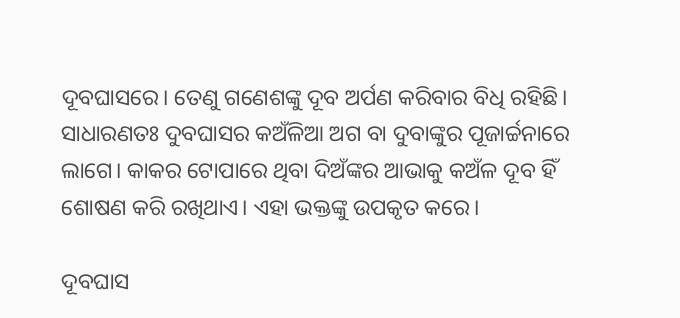ଦୂବଘାସରେ। ତେଣୁ ଗଣେଶଙ୍କୁ ଦୂବ ଅର୍ପଣ କରିବାର ବିଧି ରହିଛି। ସାଧାରଣତଃ ଦୁବଘାସର କଅଁଳିଆ ଅଗ ବା ଦୁବାଙ୍କୁର ପୂଜାର୍ଚ୍ଚନାରେ ଲାଗେ। କାକର ଟୋପାରେ ଥିବା ଦିଅଁଙ୍କର ଆଭାକୁ କଅଁଳ ଦୂବ ହିଁ ଶୋଷଣ କରି ରଖିଥାଏ। ଏହା ଭକ୍ତଙ୍କୁ ଉପକୃତ କରେ।

ଦୂବଘାସ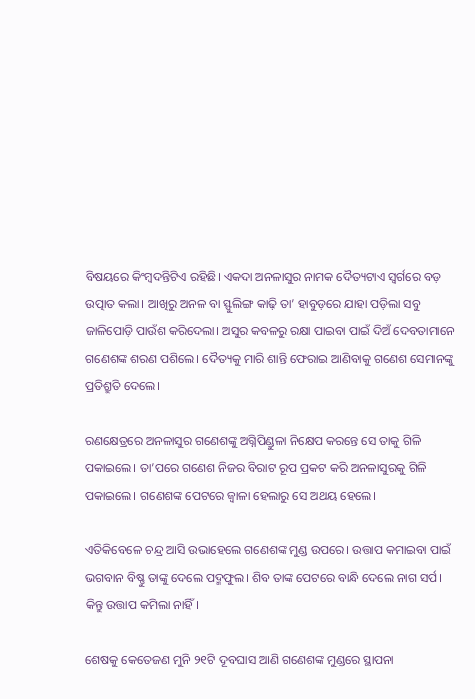ବିଷୟରେ କିଂମ୍ବଦନ୍ତିଟିଏ ରହିଛି। ଏକଦା ଅନଳାସୁର ନାମକ ଦୈତ୍ୟଟାଏ ସ୍ୱର୍ଗରେ ବଡ଼ ଉତ୍ପାତ କଲା। ଆଖିରୁ ଅନଳ ବା ସ୍ଫୁଲିଙ୍ଗ କାଢ଼ି ତା’ ହାବୁଡ଼ରେ ଯାହା ପଡ଼ିଲା ସବୁ ଜାଳିପୋଡ଼ି ପାଉଁଶ କରିଦେଲା। ଅସୁର କବଳରୁ ରକ୍ଷା ପାଇବା ପାଇଁ ଦିଅଁ ଦେବତାମାନେ ଗଣେଶଙ୍କ ଶରଣ ପଶିଲେ। ଦୈତ୍ୟକୁ ମାରି ଶାନ୍ତି ଫେରାଇ ଆଣିବାକୁ ଗଣେଶ ସେମାନଙ୍କୁ ପ୍ରତିଶ୍ରୁତି ଦେଲେ।

ରଣକ୍ଷେତ୍ରରେ ଅନଳାସୁର ଗଣେଶଙ୍କୁ ଅଗ୍ନିପିଣ୍ଡୁଳା ନିକ୍ଷେପ କରନ୍ତେ ସେ ତାକୁ ଗିଳି ପକାଇଲେ। ତା’ପରେ ଗଣେଶ ନିଜର ବିରାଟ ରୂପ ପ୍ରକଟ କରି ଅନଳାସୁରକୁ ଗିଳି ପକାଇଲେ। ଗଣେଶଙ୍କ ପେଟରେ ଜ୍ୱାଳା ହେଲାରୁ ସେ ଅଥୟ ହେଲେ।

ଏତିକିବେଳେ ଚନ୍ଦ୍ର ଆସି ଉଭାହେଲେ ଗଣେଶଙ୍କ ମୁଣ୍ଡ ଉପରେ। ଉତ୍ତାପ କମାଇବା ପାଇଁ ଭଗବାନ ବିଷ୍ଣୁ ତାଙ୍କୁ ଦେଲେ ପଦ୍ମଫୁଲ। ଶିବ ତାଙ୍କ ପେଟରେ ବାନ୍ଧି ଦେଲେ ନାଗ ସର୍ପ। କିନ୍ତୁ ଉତ୍ତାପ କମିଲା ନାହିଁ।

ଶେଷକୁ କେତେଜଣ ମୁନି ୨୧ଟି ଦୂବଘାସ ଆଣି ଗଣେଶଙ୍କ ମୁଣ୍ଡରେ ସ୍ଥାପନା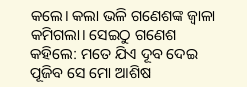କଲେ। କଲା ଭଳି ଗଣେଶଙ୍କ ଜ୍ୱାଳା କମିଗଲା। ସେଇଠୁ ଗଣେଶ କହିଲେ: ମତେ ଯିଏ ଦୂବ ଦେଇ ପୂଜିବ ସେ ମୋ ଆଶିଷ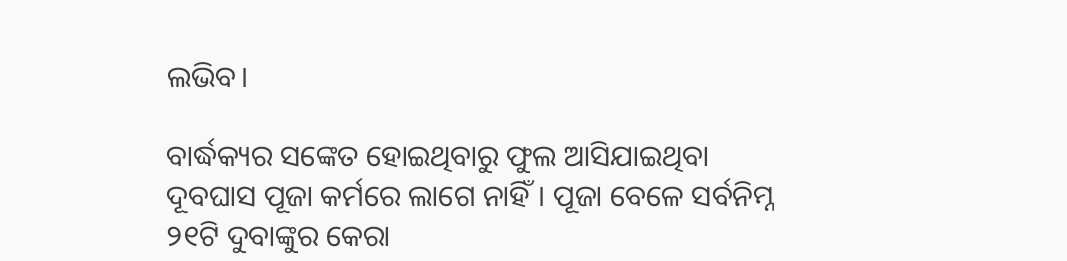ଲଭିବ।

ବାର୍ଦ୍ଧକ୍ୟର ସଙ୍କେତ ହୋଇଥିବାରୁ ଫୁଲ ଆସିଯାଇଥିବା ଦୂବଘାସ ପୂଜା କର୍ମରେ ଲାଗେ ନାହିଁ। ପୂଜା ବେଳେ ସର୍ବନିମ୍ନ ୨୧ଟି ଦୁବାଙ୍କୁର କେରା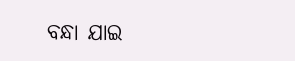ବନ୍ଧା ଯାଇ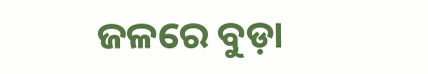ଜଳରେ ବୁଡ଼ା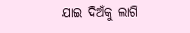ଯାଇ ଦିଅଁକୁ ଲାଗି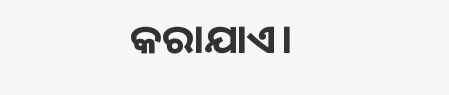କରାଯାଏ।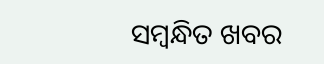ସମ୍ବନ୍ଧିତ ଖବର